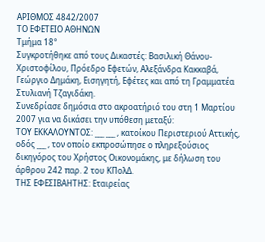ΑΡΙΘΜΟΣ 4842/2007
ΤΟ ΕΦΕΤΕΙΟ ΑΘΗΝΩΝ
Τμήμα 18°
Συγκροτήθηκε από τους Δικαστές: Βασιλική Θάνου-Χριστοφίλου, Πρόεδρο Εφετών, Αλεξάνδρα Κακκαβά, Γεώργιο Δημάκη, Εισηγητή, Εφέτες και από τη Γραμματέα Στυλιανή Τζαγιδάκη.
Συνεδρίασε δημόσια στο ακροατήριό του στη 1 Μαρτίου 2007 για να δικάσει την υπόθεση μεταξύ:
ΤΟΥ ΕΚΚΑΛΟΥΝΤΟΣ: ___ ___ , κατοίκου Περιστεριού Αττικής, οδός ___ , τον οποίο εκπροσώπησε ο πληρεξούσιος δικηγόρος του Χρήστος Οικονομάκης, με δήλωση του άρθρου 242 παρ. 2 του ΚΠολΔ.
ΤΗΣ ΕΦΕΣΙΒΑΗΤΗΣ: Εταιρείας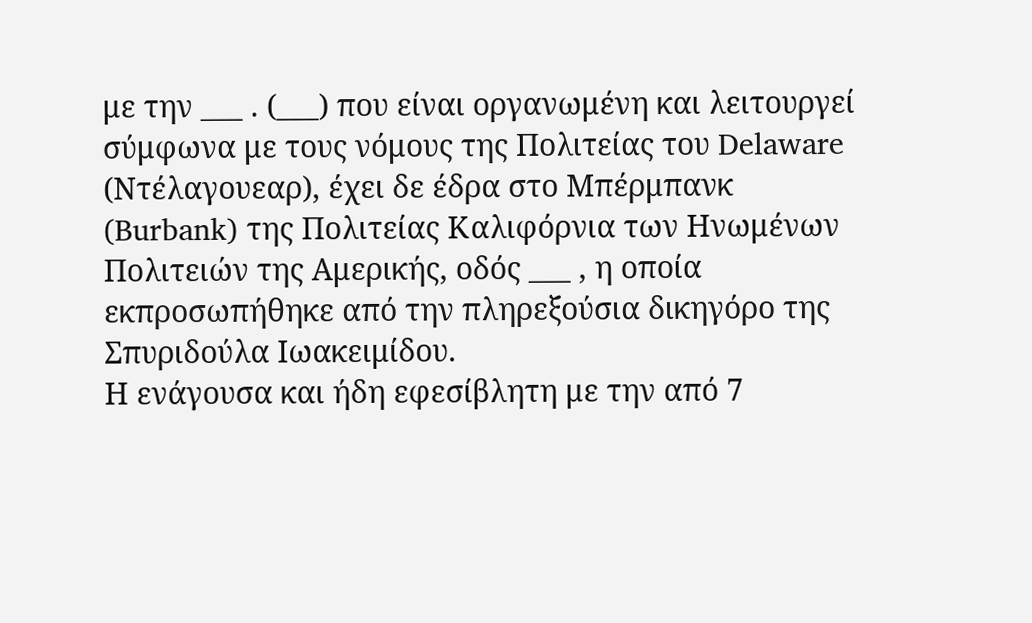με την ___ . (___) που είναι οργανωμένη και λειτουργεί σύμφωνα με τους νόμους της Πολιτείας του Delaware (Ντέλαγουεαρ), έχει δε έδρα στο Μπέρμπανκ (Burbank) της Πολιτείας Καλιφόρνια των Ηνωμένων Πολιτειών της Αμερικής, οδός ___ , η οποία εκπροσωπήθηκε από την πληρεξούσια δικηγόρο της Σπυριδούλα Ιωακειμίδου.
Η ενάγουσα και ήδη εφεσίβλητη με την από 7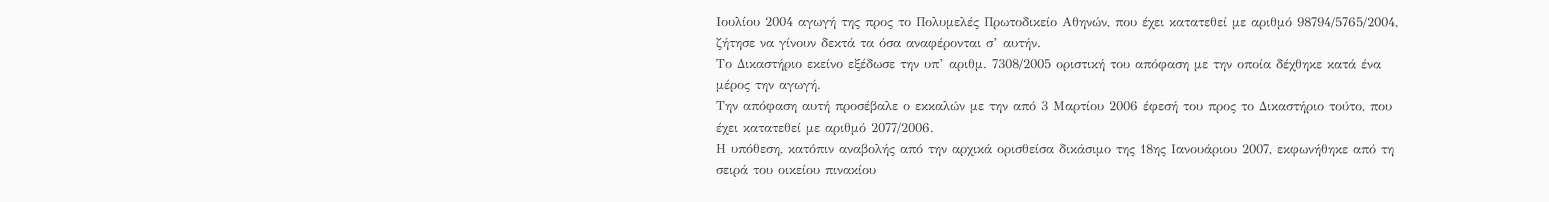Ιουλίου 2004 αγωγή της προς το Πολυμελές Πρωτοδικείο Αθηνών, που έχει κατατεθεί με αριθμό 98794/5765/2004, ζήτησε να γίνουν δεκτά τα όσα αναφέρονται σ’ αυτήν.
Το Δικαστήριο εκείνο εξέδωσε την υπ’ αριθμ. 7308/2005 οριστική του απόφαση με την οποία δέχθηκε κατά ένα μέρος την αγωγή.
Την απόφαση αυτή προσέβαλε ο εκκαλών με την από 3 Μαρτίου 2006 έφεσή του προς το Δικαστήριο τούτο, που έχει κατατεθεί με αριθμό 2077/2006.
Η υπόθεση, κατόπιν αναβολής από την αρχικά ορισθείσα δικάσιμο της 18ης Ιανουάριου 2007, εκφωνήθηκε από τη σειρά του οικείου πινακίου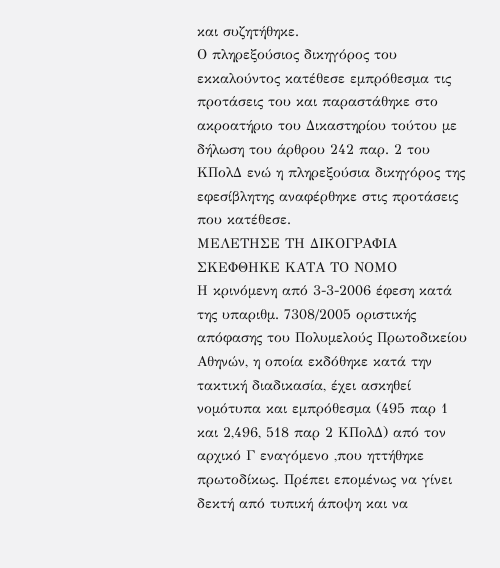και συζητήθηκε.
Ο πληρεξούσιος δικηγόρος του εκκαλούντος κατέθεσε εμπρόθεσμα τις προτάσεις του και παραστάθηκε στο ακροατήριο του Δικαστηρίου τούτου με δήλωση του άρθρου 242 παρ. 2 του ΚΠολΔ ενώ η πληρεξούσια δικηγόρος της εφεσίβλητης αναφέρθηκε στις προτάσεις που κατέθεσε.
ΜΕΛΕΤΗΣΕ ΤΗ ΔΙΚΟΓΡΑΦΙΑ
ΣΚΕΦΘΗΚΕ ΚΑΤΑ ΤΟ ΝΟΜΟ
Η κρινόμενη από 3-3-2006 έφεση κατά της υπαριθμ. 7308/2005 οριστικής απόφασης του Πολυμελούς Πρωτοδικείου Αθηνών, η οποία εκδόθηκε κατά την τακτική διαδικασία, έχει ασκηθεί νομότυπα και εμπρόθεσμα (495 παρ 1 και 2,496, 518 παρ 2 ΚΠολΔ) από τον αρχικό Γ εναγόμενο ,που ηττήθηκε πρωτοδίκως. Πρέπει επομένως να γίνει δεκτή από τυπική άποψη και να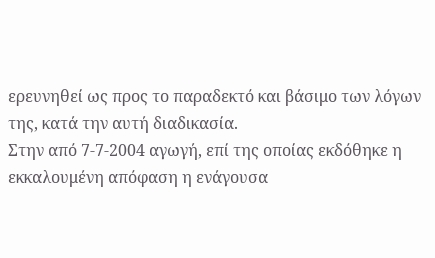ερευνηθεί ως προς το παραδεκτό και βάσιμο των λόγων της, κατά την αυτή διαδικασία.
Στην από 7-7-2004 αγωγή, επί της οποίας εκδόθηκε η εκκαλουμένη απόφαση η ενάγουσα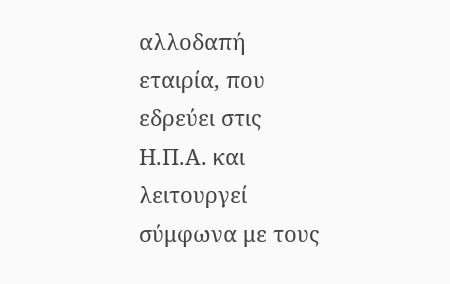αλλοδαπή εταιρία, που εδρεύει στις Η.Π.Α. και λειτουργεί σύμφωνα με τους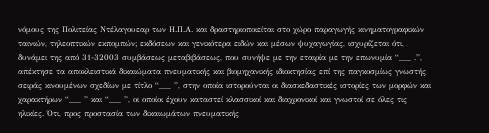νόμους της Πολιτείας Ντέλαγουεαρ των Η.Π.Α. και δραστηριοποιείται στο χώρο παραγωγής κινηματογραφικών ταινιών, τηλεοπτικών εκπομπών; εκδόσεων και γενικότερα ειδών και μέσων ψυχαγωγίας, ισχυρίζεται ότι, δυνάμει της από 31-32003 συμβάσεως μεταβιβάσεως, που συνήψε με την εταιρία με την επωνυμία “___ .”, απέκτησε τα αποκλειστικά δικαιώματα πνευματικής και βιομηχανικής ιδιοκτησίας επί της παγκοσμίως γνωστής σειράς κινουμένων σχεδίων με τίτλο “___ ”, στην οποία ιστορούνται οι διασκεδαστικές ιστορίες των μορφών και χαρακτήρων “___ ” και “___ ”, οι οποίοι έχουν καταστεί κλασσικοί και διαχρονικοί και γνωστοί σε όλες τις ηλικίες. Ότι, προς προστασία των δικαιωμάτων πνευματικής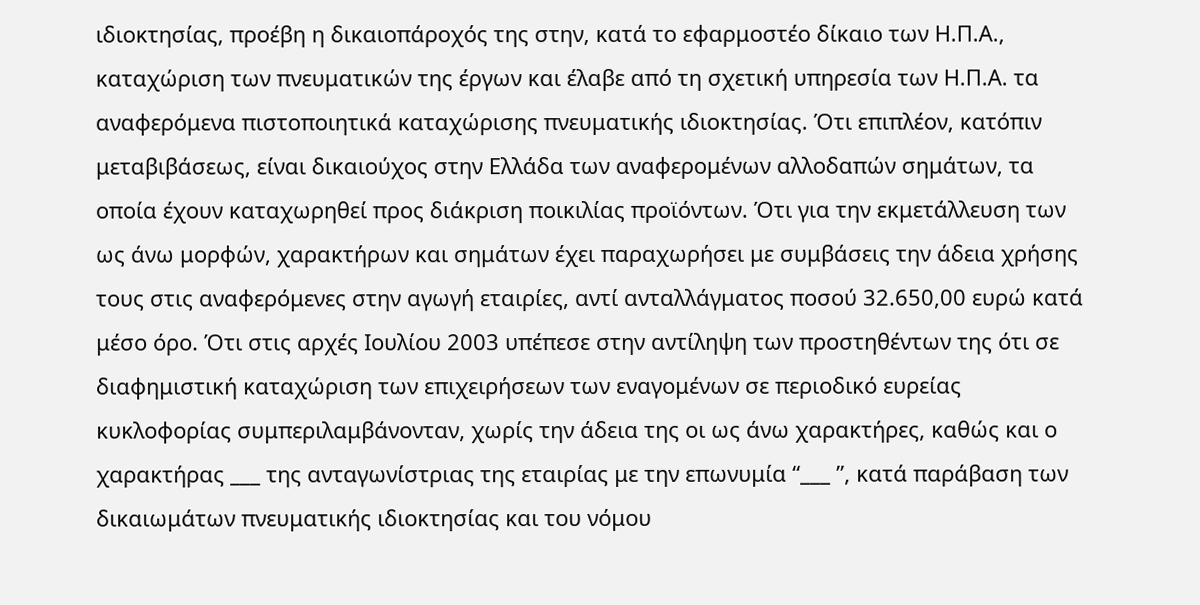ιδιοκτησίας, προέβη η δικαιοπάροχός της στην, κατά το εφαρμοστέο δίκαιο των Η.Π.Α., καταχώριση των πνευματικών της έργων και έλαβε από τη σχετική υπηρεσία των Η.Π.Α. τα αναφερόμενα πιστοποιητικά καταχώρισης πνευματικής ιδιοκτησίας. Ότι επιπλέον, κατόπιν μεταβιβάσεως, είναι δικαιούχος στην Ελλάδα των αναφερομένων αλλοδαπών σημάτων, τα οποία έχουν καταχωρηθεί προς διάκριση ποικιλίας προϊόντων. Ότι για την εκμετάλλευση των ως άνω μορφών, χαρακτήρων και σημάτων έχει παραχωρήσει με συμβάσεις την άδεια χρήσης τους στις αναφερόμενες στην αγωγή εταιρίες, αντί ανταλλάγματος ποσού 32.650,00 ευρώ κατά μέσο όρο. Ότι στις αρχές Ιουλίου 2003 υπέπεσε στην αντίληψη των προστηθέντων της ότι σε διαφημιστική καταχώριση των επιχειρήσεων των εναγομένων σε περιοδικό ευρείας κυκλοφορίας συμπεριλαμβάνονταν, χωρίς την άδεια της οι ως άνω χαρακτήρες, καθώς και ο χαρακτήρας ___ της ανταγωνίστριας της εταιρίας με την επωνυμία “___ ”, κατά παράβαση των δικαιωμάτων πνευματικής ιδιοκτησίας και του νόμου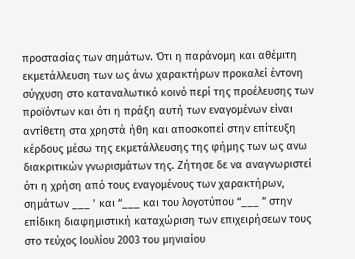προστασίας των σημάτων. Ότι η παράνομη και αθέμιτη εκμετάλλευση των ως άνω χαρακτήρων προκαλεί έντονη σύγχυση στο καταναλωτικό κοινό περί της προέλευσης των προϊόντων και ότι η πράξη αυτή των εναγομένων είναι αντίθετη στα χρηστά ήθη και αποσκοπεί στην επίτευξη κέρδους μέσω της εκμετάλλευσης της φήμης των ως ανω διακριτικών γνωρισμάτων της. Ζήτησε δε να αναγνωριστεί ότι η χρήση από τους εναγομένους των χαρακτήρων, σημάτων ___ ’ και “___ και του λογοτύπου “___ ” στην επίδικη διαφημιστική καταχώριση των επιχειρήσεων τους στο τεύχος Ιουλίου 2003 του μηνιαίου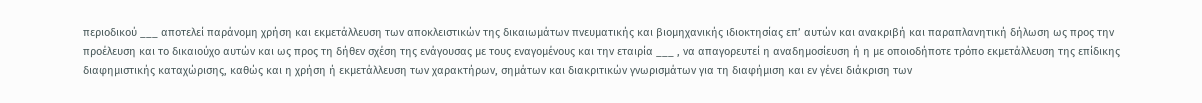περιοδικού ___ αποτελεί παράνομη χρήση και εκμετάλλευση των αποκλειστικών της δικαιωμάτων πνευματικής και βιομηχανικής ιδιοκτησίας επ’ αυτών και ανακριβή και παραπλανητική δήλωση ως προς την προέλευση και το δικαιούχο αυτών και ως προς τη δήθεν σχέση της ενάγουσας με τους εναγομένους και την εταιρία ___ , να απαγορευτεί η αναδημοσίευση ή η με οποιοδήποτε τρόπο εκμετάλλευση της επίδικης διαφημιστικής καταχώρισης, καθώς και η χρήση ή εκμετάλλευση των χαρακτήρων, σημάτων και διακριτικών γνωρισμάτων για τη διαφήμιση και εν γένει διάκριση των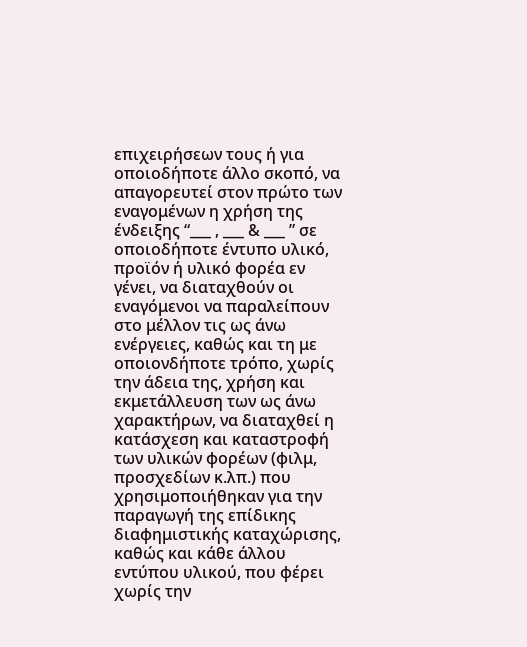επιχειρήσεων τους ή για οποιοδήποτε άλλο σκοπό, να απαγορευτεί στον πρώτο των εναγομένων η χρήση της ένδειξης “___ , ___ & ___ ” σε οποιοδήποτε έντυπο υλικό, προϊόν ή υλικό φορέα εν γένει, να διαταχθούν οι εναγόμενοι να παραλείπουν στο μέλλον τις ως άνω ενέργειες, καθώς και τη με οποιονδήποτε τρόπο, χωρίς την άδεια της, χρήση και εκμετάλλευση των ως άνω χαρακτήρων, να διαταχθεί η κατάσχεση και καταστροφή των υλικών φορέων (φιλμ, προσχεδίων κ.λπ.) που χρησιμοποιήθηκαν για την παραγωγή της επίδικης διαφημιστικής καταχώρισης, καθώς και κάθε άλλου εντύπου υλικού, που φέρει χωρίς την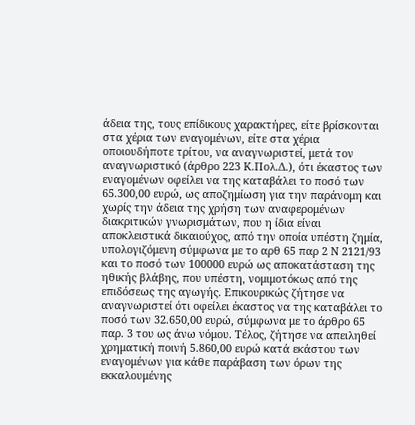άδεια της, τους επίδικους χαρακτήρες, είτε βρίσκονται στα χέρια των εναγομένων, είτε στα χέρια οποιουδήποτε τρίτου, να αναγνωριστεί, μετά τον αναγνωριστικό (άρθρο 223 Κ.Πολ.Δ.), ότι έκαστος των εναγομένων οφείλει να της καταβάλει το ποσό των 65.300,00 ευρώ, ως αποζημίωση για την παράνομη και χωρίς την άδεια της χρήση των αναφερομένων διακριτικών γνωρισμάτων, που η ίδια είναι αποκλειστικά δικαιούχος, από την οποία υπέστη ζημία, υπολογιζόμενη σύμφωνα με το αρθ 65 παρ 2 Ν 2121/93 και το ποσό των 100000 ευρώ ως αποκατάσταση της ηθικής βλάβης, που υπέστη, νομιμοτόκως από της επιδόσεως της αγωγής. Επικουρικώς ζήτησε να αναγνωριστεί ότι οφείλει έκαστος να της καταβάλει το ποσό των 32.650,00 ευρώ, σύμφωνα με το άρθρο 65 παρ. 3 του ως άνω νόμου. Τέλος, ζήτησε να απειληθεί χρηματική ποινή 5.860,00 ευρώ κατά εκάστου των εναγομένων για κάθε παράβαση των όρων της εκκαλουμένης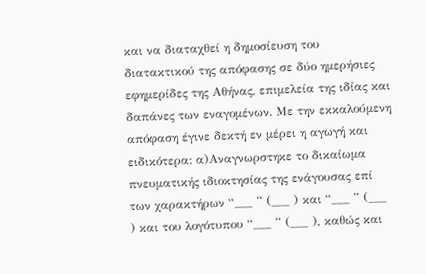και να διαταχθεί η δημοσίευση του διατακτικού της απόφασης σε δύο ημερήσιες εφημερίδες της Αθήνας, επιμελεία της ιδίας και δαπάνες των εναγομένων. Με την εκκαλούμενη απόφαση έγινε δεκτή εν μέρει η αγωγή και ειδικότερα: α)Αναγνωρστηκε το δικαίωμα πνευματικής ιδιοκτησίας της ενάγουσας επί των χαρακτήρων “___ ” (___ ) και “___ ” (___ ) και του λογότυπου “___ ” (___ ), καθώς και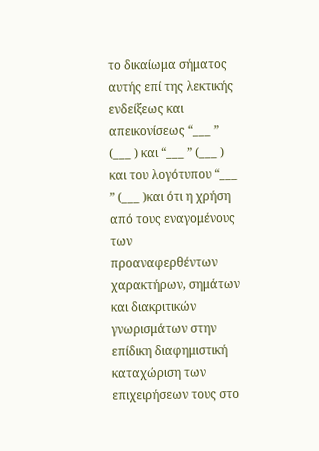το δικαίωμα σήματος αυτής επί της λεκτικής ενδείξεως και απεικονίσεως “___ ” (___ ) και “___ ” (___ ) και του λογότυπου “___ ” (___ )και ότι η χρήση από τους εναγομένους των προαναφερθέντων χαρακτήρων, σημάτων και διακριτικών γνωρισμάτων στην επίδικη διαφημιστική καταχώριση των επιχειρήσεων τους στο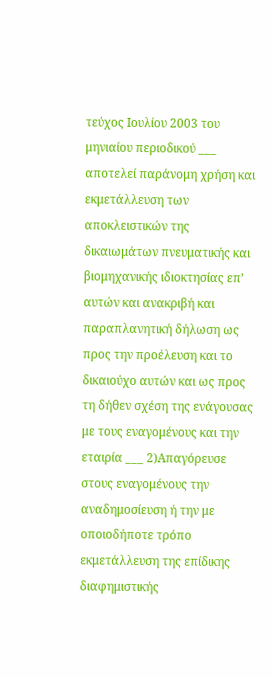τεύχος Ιουλίου 2003 του μηνιαίου περιοδικού ___ αποτελεί παράνομη χρήση και εκμετάλλευση των αποκλειστικών της δικαιωμάτων πνευματικής και βιομηχανικής ιδιοκτησίας επ’ αυτών και ανακριβή και παραπλανητική δήλωση ως προς την προέλευση και το δικαιούχο αυτών και ως προς τη δήθεν σχέση της ενάγουσας με τους εναγομένους και την εταιρία ___ 2)Απαγόρευσε στους εναγομένους την αναδημοσίευση ή την με οποιοδήποτε τρόπο εκμετάλλευση της επίδικης διαφημιστικής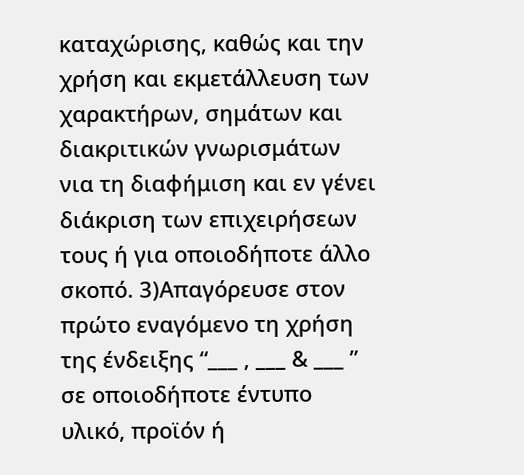καταχώρισης, καθώς και την χρήση και εκμετάλλευση των χαρακτήρων, σημάτων και διακριτικών γνωρισμάτων νια τη διαφήμιση και εν γένει διάκριση των επιχειρήσεων τους ή για οποιοδήποτε άλλο σκοπό. 3)Απαγόρευσε στον πρώτο εναγόμενο τη χρήση της ένδειξης “___ , ___ & ___ ” σε οποιοδήποτε έντυπο υλικό, προϊόν ή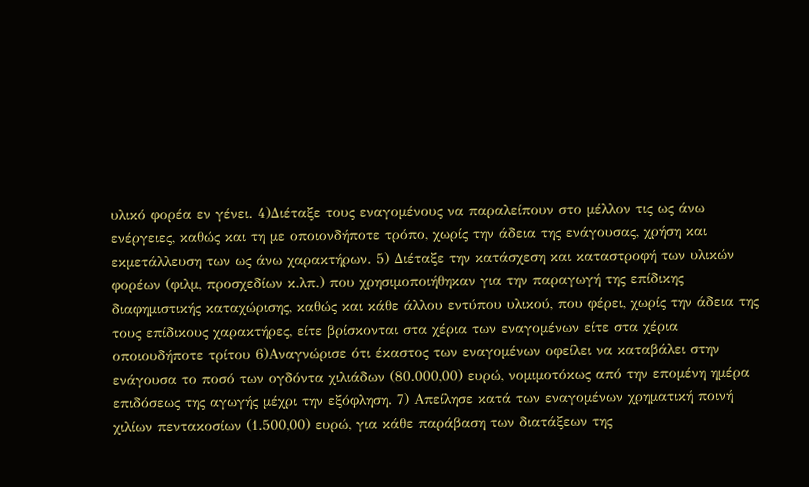υλικό φορέα εν γένει. 4)Διέταξε τους εναγομένους να παραλείπουν στο μέλλον τις ως άνω ενέργειες, καθώς και τη με οποιονδήποτε τρόπο, χωρίς την άδεια της ενάγουσας, χρήση και εκμετάλλευση των ως άνω χαρακτήρων. 5) Διέταξε την κατάσχεση και καταστροφή των υλικών φορέων (φιλμ, προσχεδίων κ.λπ.) που χρησιμοποιήθηκαν για την παραγωγή της επίδικης διαφημιστικής καταχώρισης, καθώς και κάθε άλλου εντύπου υλικού, που φέρει, χωρίς την άδεια της τους επίδικους χαρακτήρες, είτε βρίσκονται στα χέρια των εναγομένων είτε στα χέρια οποιουδήποτε τρίτου 6)Αναγνώρισε ότι έκαστος των εναγομένων οφείλει να καταβάλει στην ενάγουσα το ποσό των ογδόντα χιλιάδων (80.000,00) ευρώ, νομιμοτόκως από την επομένη ημέρα επιδόσεως της αγωγής μέχρι την εξόφληση. 7) Απείλησε κατά των εναγομένων χρηματική ποινή χιλίων πεντακοσίων (1.500,00) ευρώ, για κάθε παράβαση των διατάξεων της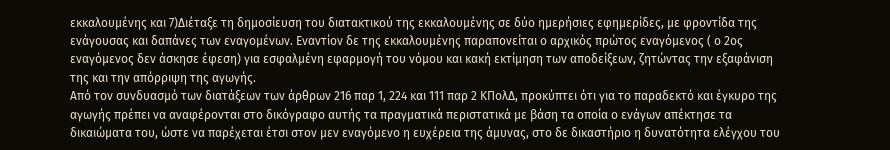εκκαλουμένης και 7)Διέταξε τη δημοσίευση του διατακτικού της εκκαλουμένης σε δύο ημερήσιες εφημερίδες, με φροντίδα της ενάγουσας και δαπάνες των εναγομένων. Εναντίον δε της εκκαλουμένης παραπονείται ο αρχικός πρώτος εναγόμενος ( ο 2ος εναγόμενος δεν άσκησε έφεση) για εσφαλμένη εφαρμογή του νόμου και κακή εκτίμηση των αποδείξεων, ζητώντας την εξαφάνιση της και την απόρριψη της αγωγής.
Από τον συνδυασμό των διατάξεων των άρθρων 216 παρ 1, 224 και 111 παρ 2 ΚΠολΔ, προκύπτει ότι για το παραδεκτό και έγκυρο της αγωγής πρέπει να αναφέρονται στο δικόγραφο αυτής τα πραγματικά περιστατικά με βάση τα οποία ο ενάγων απέκτησε τα δικαιώματα του, ώστε να παρέχεται έτσι στον μεν εναγόμενο η ευχέρεια της άμυνας, στο δε δικαστήριο η δυνατότητα ελέγχου του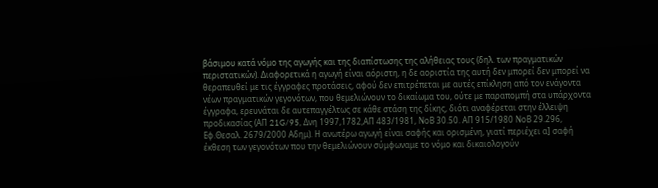βάσιμου κατά νόμο της αγωγής και της διαπίστωσης της αλήθειας τους (δηλ. των πραγματικών περιστατικών). Διαφορετικά η αγωγή είναι αόριστη, η δε αοριστία της αυτή δεν μπορεί δεν μπορεί να θεραπευθεί με τις έγγραφες προτάσεις, αφού δεν επιτρέπεται με αυτές επίκληση από τον ενάγοντα νέων πραγματικών γεγονότων, που θεμελιώνουν το δικαίωμα του, ούτε με παραπομπή στα υπάρχοντα έγγραφα, ερευνάται δε αυτεπαγγέλτως σε κάθε στάση της δίκης, διότι αναφέρεται στην έλλειψη προδικασίας (ΑΠ 21G/95, Δνη 1997,1782,ΑΠ 483/1981, ΝοΒ 30.50. ΑΠ 915/1980 ΝοΒ 29.296, Εφ.Θεσαλ. 2679/2000 Αδημ). Η ανωτέρω αγωγή είναι σαφής και ορισμένη, γιατί περιέχει α] σαφή έκθεση των γεγονότων που την θεμελιώνουν σύμφωναμε το νόμο και δικαιολογούν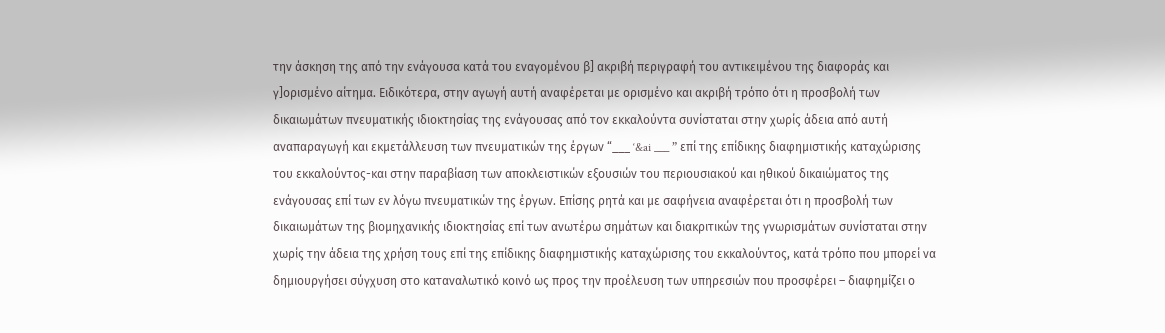την άσκηση της από την ενάγουσα κατά του εναγομένου β] ακριβή περιγραφή του αντικειμένου της διαφοράς και γ]ορισμένο αίτημα. Ειδικότερα, στην αγωγή αυτή αναφέρεται με ορισμένο και ακριβή τρόπο ότι η προσβολή των δικαιωμάτων πνευματικής ιδιοκτησίας της ενάγουσας από τον εκκαλούντα συνίσταται στην χωρίς άδεια από αυτή αναπαραγωγή και εκμετάλλευση των πνευματικών της έργων “___ ‘&ai ___ ” επί της επίδικης διαφημιστικής καταχώρισης του εκκαλούντος-και στην παραβίαση των αποκλειστικών εξουσιών του περιουσιακού και ηθικού δικαιώματος της ενάγουσας επί των εν λόγω πνευματικών της έργων. Επίσης ρητά και με σαφήνεια αναφέρεται ότι η προσβολή των δικαιωμάτων της βιομηχανικής ιδιοκτησίας επί των ανωτέρω σημάτων και διακριτικών της γνωρισμάτων συνίσταται στην χωρίς την άδεια της χρήση τους επί της επίδικης διαφημιστικής καταχώρισης του εκκαλούντος, κατά τρόπο που μπορεί να δημιουργήσει σύγχυση στο καταναλωτικό κοινό ως προς την προέλευση των υπηρεσιών που προσφέρει – διαφημίζει ο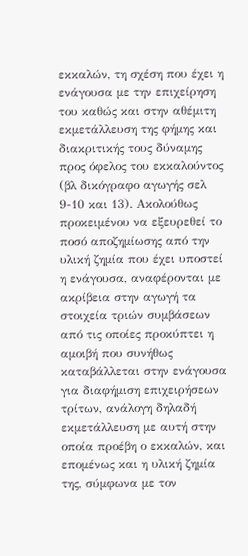εκκαλών, τη σχέση που έχει η ενάγουσα με την επιχείρηση του καθώς και στην αθέμιτη εκμετάλλευση της φήμης και διακριτικής τους δύναμης προς όφελος του εκκαλούντος (βλ δικόγραφο αγωγής σελ 9-10 και 13). Ακολούθως προκειμένου να εξευρεθεί το ποσό αποζημίωσης από την υλική ζημία που έχει υποστεί η ενάγουσα, αναφέρονται με ακρίβεια στην αγωγή τα στοιχεία τριών συμβάσεων από τις οποίες προκύπτει η αμοιβή που συνήθως καταβάλλεται στην ενάγουσα για διαφήμιση επιχειρήσεων τρίτων, ανάλογη δηλαδή εκμετάλλευση με αυτή στην οποία προέβη ο εκκαλών, και επομένως και η υλική ζημία της, σύμφωνα με τον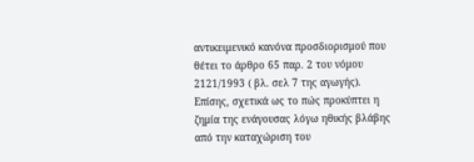αντικειμενικό κανόνα προσδιορισμού που θέτει το άρθρο 65 παρ. 2 του νόμου 2121/1993 ( βλ. σελ 7 της αγωγής). Επίσης, σχετικά ως το πώς προκύπτει η ζημία της ενάγουσας λόγω ηθικής βλάβης από την καταχώριση του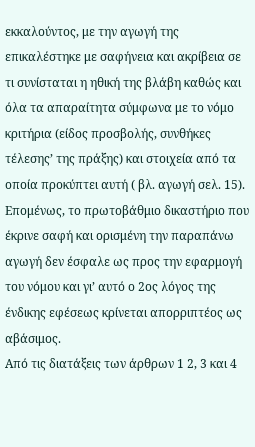εκκαλούντος, με την αγωγή της επικαλέστηκε με σαφήνεια και ακρίβεια σε τι συνίσταται η ηθική της βλάβη καθώς και όλα τα απαραίτητα σύμφωνα με το νόμο κριτήρια (είδος προσβολής, συνθήκες τέλεσης’ της πράξης) και στοιχεία από τα οποία προκύπτει αυτή ( βλ. αγωγή σελ. 15). Επομένως, το πρωτοβάθμιο δικαστήριο που έκρινε σαφή και ορισμένη την παραπάνω αγωγή δεν έσφαλε ως προς την εφαρμογή του νόμου και γι’ αυτό ο 2ος λόγος της ένδικης εφέσεως κρίνεται απορριπτέος ως αβάσιμος.
Από τις διατάξεις των άρθρων 1 2, 3 και 4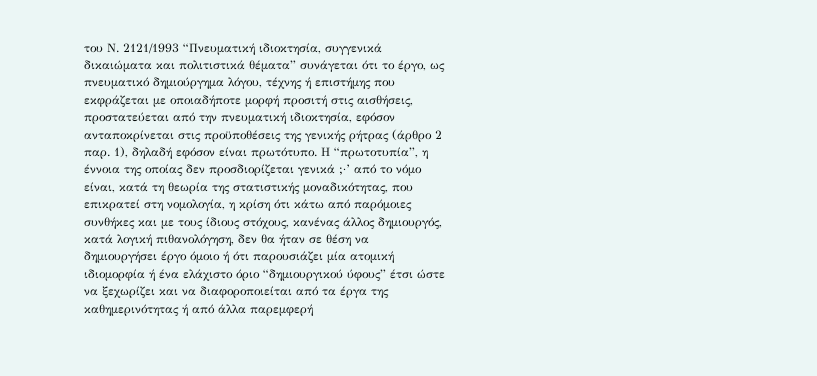του Ν. 2121/1993 “Πνευματική ιδιοκτησία, συγγενικά δικαιώματα και πολιτιστικά θέματα” συνάγεται ότι το έργο, ως πνευματικό δημιούργημα λόγου, τέχνης ή επιστήμης που εκφράζεται με οποιαδήποτε μορφή προσιτή στις αισθήσεις, προστατεύεται από την πνευματική ιδιοκτησία, εφόσον ανταποκρίνεται στις προϋποθέσεις της γενικής ρήτρας (άρθρο 2 παρ. 1), δηλαδή εφόσον είναι πρωτότυπο. Η “πρωτοτυπία”, η έννοια της οποίας δεν προσδιορίζεται γενικά ;·’ από το νόμο είναι, κατά τη θεωρία της στατιστικής μοναδικότητας, που επικρατεί στη νομολογία, η κρίση ότι κάτω από παρόμοιες συνθήκες και με τους ίδιους στόχους, κανένας άλλος δημιουργός, κατά λογική πιθανολόγηση, δεν θα ήταν σε θέση να δημιουργήσει έργο όμοιο ή ότι παρουσιάζει μία ατομική ιδιομορφία ή ένα ελάχιστο όριο “δημιουργικού ύφους” έτσι ώστε να ξεχωρίζει και να διαφοροποιείται από τα έργα της καθημερινότητας ή από άλλα παρεμφερή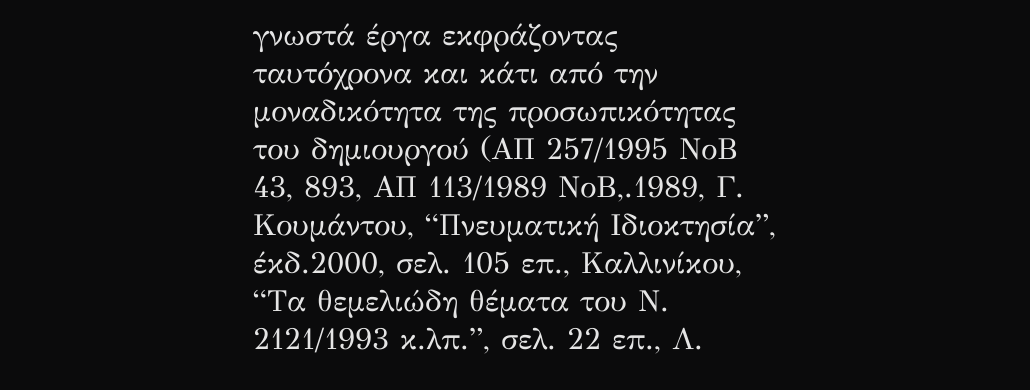γνωστά έργα εκφράζοντας ταυτόχρονα και κάτι από την μοναδικότητα της προσωπικότητας του δημιουργού (ΑΠ 257/1995 ΝοΒ 43, 893, ΑΠ 113/1989 ΝοΒ,.1989, Γ. Κουμάντου, “Πνευματική Ιδιοκτησία”, έκδ.2000, σελ. 105 επ., Καλλινίκου, “Τα θεμελιώδη θέματα του Ν. 2121/1993 κ.λπ.”, σελ. 22 επ., Λ.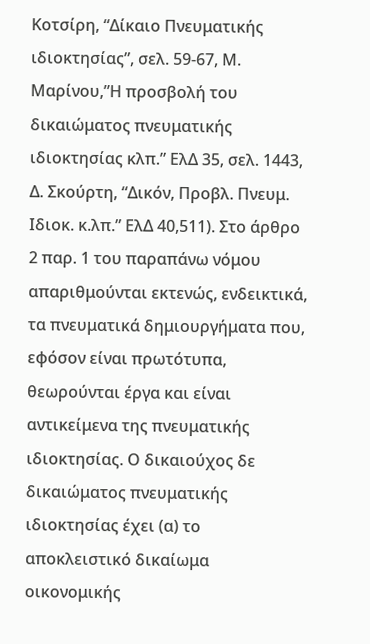Κοτσίρη, “Δίκαιο Πνευματικής ιδιοκτησίας”, σελ. 59-67, Μ. Μαρίνου,”Η προσβολή του δικαιώματος πνευματικής ιδιοκτησίας κλπ.” ΕλΔ 35, σελ. 1443, Δ. Σκούρτη, “Δικόν, Προβλ. Πνευμ. Ιδιοκ. κ.λπ.” ΕλΔ 40,511). Στο άρθρο 2 παρ. 1 του παραπάνω νόμου απαριθμούνται εκτενώς, ενδεικτικά, τα πνευματικά δημιουργήματα που, εφόσον είναι πρωτότυπα, θεωρούνται έργα και είναι αντικείμενα της πνευματικής ιδιοκτησίας. Ο δικαιούχος δε δικαιώματος πνευματικής ιδιοκτησίας έχει (α) το αποκλειστικό δικαίωμα οικονομικής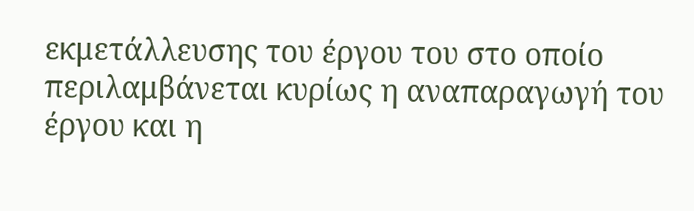εκμετάλλευσης του έργου του στο οποίο περιλαμβάνεται κυρίως η αναπαραγωγή του έργου και η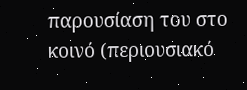παρουσίαση του στο κοινό (περιουσιακό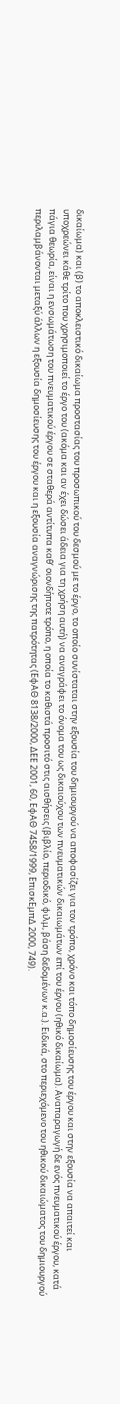δικαίωμα) και (β) το αποκλειστικό δικαίωμα προστασίας του προσωπικού του δεσμού με το έργο, το οποίο συνίσταται στην εξουσία του δημιουργού να αποφασίζει για τον τρόπο, χρόνο και τόπο δημοσίευσης του έργου και στην εξουσία να απαιτεί και υποχρεώνει κάθε τρίτο που χρησιμοποιεί το έργο του (ακόμα και αν έχει δώσει άδεια για τη χρήση αυτή) να αναγράφει το όνομα του ως δικαιούχου των πνευματικών δικαιωμάτων επί του έργου (ηθικό δικαίωμα). Αναπαραγωγή δε ενός πνευματικού έργου, κατά πάγια θεωρία, είναι η ενσωμάτωση του πνευματικού έργου σε σταθερά αντίτυπα καθ’ οιονδήποτε τρόπο, η οποία το καθιστά προσιτό στις αισθήσεις (βιβλίο, περιοδικό, φιλμ, βάση δεδομένων κ.α.). Ειδικά, στο περιεχόμενο του ηθικού δικαιώματος του δημιουργού περιλαμβάνονται μεταξύ άλλων η εξουσία δημοσίευσης του έργου και η εξουσία αναγνώρισης της πατρότητας (ΕφΑΘ 8138/2000, ΔΕΕ 2001, 60, ΕφΑΘ 7458/1999, ΕπισκΕμπΔ 2000, 749).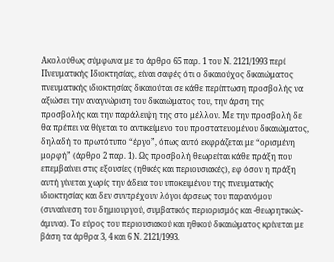Ακολούθως σύμφωνα με το άρθρο 65 παρ. 1 του Ν. 2121/1993 περί Πνευματικής Ιδιοκτησίας, είναι σαφές ότι ο δικαιούχος δικαιώματος πνευματικής ιδιοκτησίας δικαιούται σε κάθε περίπτωση προσβολής να αξιώσει την αναγνώριση του δικαιώματος του, την άρση της προσβολής και την παράλειψη της στο μέλλον. Με την προσβολή δε θα πρέπει να θίγεται το αντικείμενο του προστατευομένου δικαιώματος, δηλαδή το πρωτότυπο “έργο”, όπως αυτό εκφράζεται με “ορισμένη μορφή” (άρθρο 2 παρ. 1). Ως προσβολή θεωρείται κάθε πράξη που επεμβαίνει στις εξουσίες (ηθικές και περιουσιακές), εφ όσον η πράξη αυτή γίνεται χωρίς την άδεια του υποκειμένου της πνευματικής ιδιοκτησίας και δεν συντρέχουν λόγοι άρσεως του παρανόμου (συναίνεση του δημιουργού, συμβατικός περιορισμός και -θεωρητικώς- άμυνα). Το εύρος του περιουσιακού και ηθικού δικαιώματος κρίνεται με βάση τα άρθρα 3, 4 και 6 Ν. 2121/1993.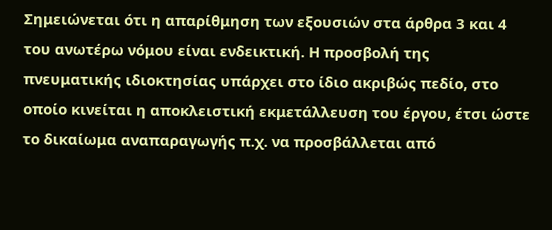Σημειώνεται ότι η απαρίθμηση των εξουσιών στα άρθρα 3 και 4 του ανωτέρω νόμου είναι ενδεικτική. Η προσβολή της πνευματικής ιδιοκτησίας υπάρχει στο ίδιο ακριβώς πεδίο, στο οποίο κινείται η αποκλειστική εκμετάλλευση του έργου, έτσι ώστε το δικαίωμα αναπαραγωγής π.χ. να προσβάλλεται από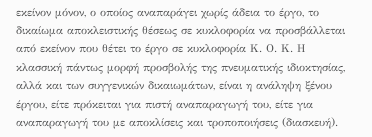εκείνον μόνον, ο οποίος αναπαράγει χωρίς άδεια το έργο, το δικαίωμα αποκλειστικής θέσεως σε κυκλοφορία να προσβάλλεται από εκείνον που θέτει το έργο σε κυκλοφορία Κ. Ο. Κ. Η κλασσική πάντως μορφή προσβολής της πνευματικής ιδιοκτησίας, αλλά και των συγγενικών δικαιωμάτων, είναι η ανάληψη ξένου έργου, είτε πρόκειται για πιστή αναπαραγωγή του, είτε για αναπαραγωγή του με αποκλίσεις και τροποποιήσεις (διασκευή).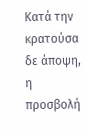Κατά την κρατούσα δε άποψη, η προσβολή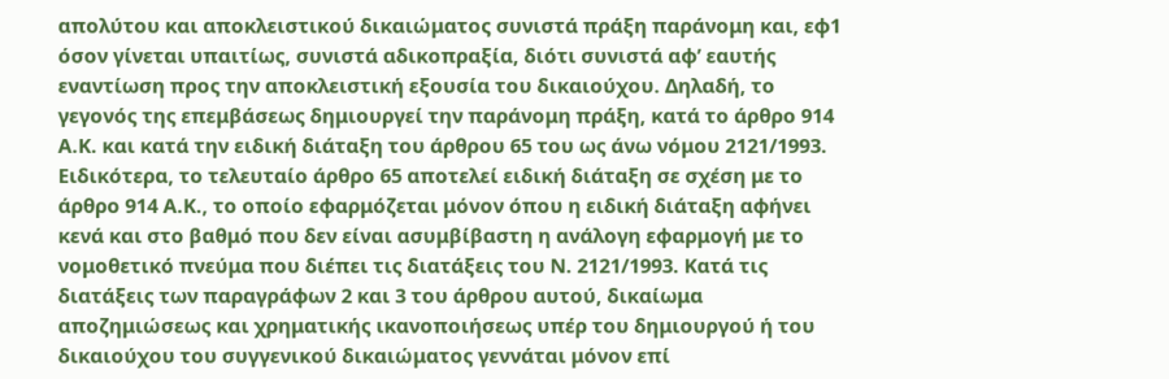απολύτου και αποκλειστικού δικαιώματος συνιστά πράξη παράνομη και, εφ1 όσον γίνεται υπαιτίως, συνιστά αδικοπραξία, διότι συνιστά αφ’ εαυτής εναντίωση προς την αποκλειστική εξουσία του δικαιούχου. Δηλαδή, το γεγονός της επεμβάσεως δημιουργεί την παράνομη πράξη, κατά το άρθρο 914 Α.Κ. και κατά την ειδική διάταξη του άρθρου 65 του ως άνω νόμου 2121/1993. Ειδικότερα, το τελευταίο άρθρο 65 αποτελεί ειδική διάταξη σε σχέση με το άρθρο 914 Α.Κ., το οποίο εφαρμόζεται μόνον όπου η ειδική διάταξη αφήνει κενά και στο βαθμό που δεν είναι ασυμβίβαστη η ανάλογη εφαρμογή με το νομοθετικό πνεύμα που διέπει τις διατάξεις του Ν. 2121/1993. Κατά τις διατάξεις των παραγράφων 2 και 3 του άρθρου αυτού, δικαίωμα αποζημιώσεως και χρηματικής ικανοποιήσεως υπέρ του δημιουργού ή του δικαιούχου του συγγενικού δικαιώματος γεννάται μόνον επί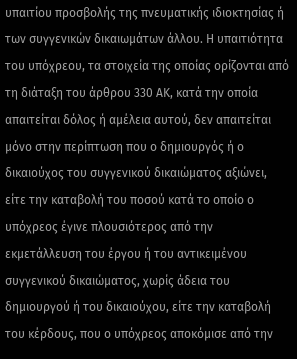υπαιτίου προσβολής της πνευματικής ιδιοκτησίας ή των συγγενικών δικαιωμάτων άλλου. Η υπαιτιότητα του υπόχρεου, τα στοιχεία της οποίας ορίζονται από τη διάταξη του άρθρου 330 ΑΚ, κατά την οποία απαιτείται δόλος ή αμέλεια αυτού, δεν απαιτείται μόνο στην περίπτωση που ο δημιουργός ή ο δικαιούχος του συγγενικού δικαιώματος αξιώνει, είτε την καταβολή του ποσού κατά το οποίο ο υπόχρεος έγινε πλουσιότερος από την εκμετάλλευση του έργου ή του αντικειμένου συγγενικού δικαιώματος, χωρίς άδεια του δημιουργού ή του δικαιούχου, είτε την καταβολή του κέρδους, που ο υπόχρεος αποκόμισε από την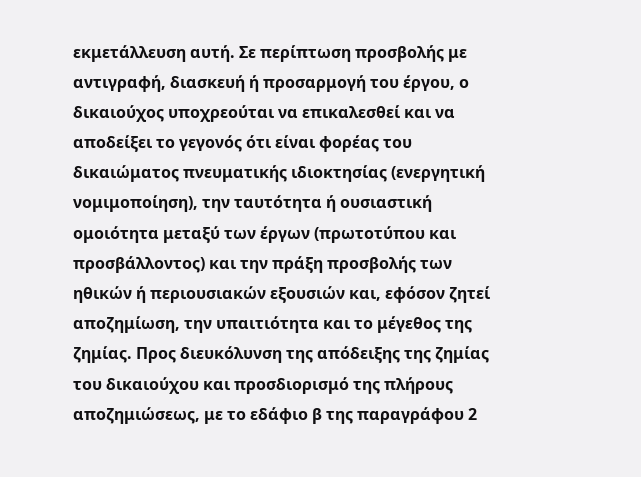εκμετάλλευση αυτή. Σε περίπτωση προσβολής με αντιγραφή, διασκευή ή προσαρμογή του έργου, ο δικαιούχος υποχρεούται να επικαλεσθεί και να αποδείξει το γεγονός ότι είναι φορέας του δικαιώματος πνευματικής ιδιοκτησίας (ενεργητική νομιμοποίηση), την ταυτότητα ή ουσιαστική ομοιότητα μεταξύ των έργων (πρωτοτύπου και προσβάλλοντος) και την πράξη προσβολής των ηθικών ή περιουσιακών εξουσιών και, εφόσον ζητεί αποζημίωση, την υπαιτιότητα και το μέγεθος της ζημίας. Προς διευκόλυνση της απόδειξης της ζημίας του δικαιούχου και προσδιορισμό της πλήρους αποζημιώσεως, με το εδάφιο β της παραγράφου 2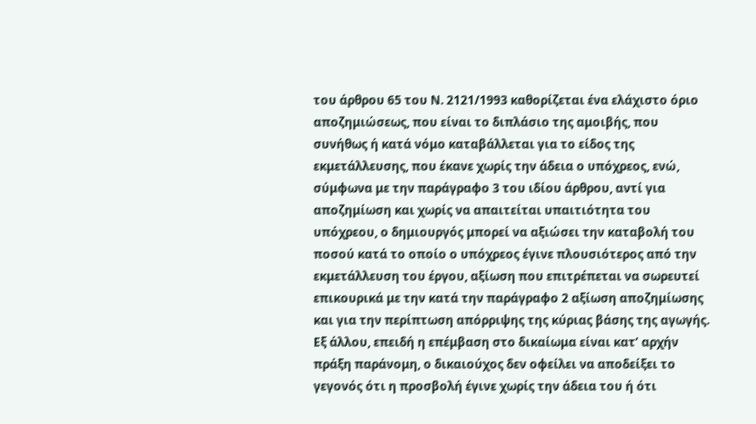του άρθρου 65 του Ν. 2121/1993 καθορίζεται ένα ελάχιστο όριο αποζημιώσεως, που είναι το διπλάσιο της αμοιβής, που συνήθως ή κατά νόμο καταβάλλεται για το είδος της εκμετάλλευσης, που έκανε χωρίς την άδεια ο υπόχρεος, ενώ, σύμφωνα με την παράγραφο 3 του ιδίου άρθρου, αντί για αποζημίωση και χωρίς να απαιτείται υπαιτιότητα του υπόχρεου, ο δημιουργός μπορεί να αξιώσει την καταβολή του ποσού κατά το οποίο ο υπόχρεος έγινε πλουσιότερος από την εκμετάλλευση του έργου, αξίωση που επιτρέπεται να σωρευτεί επικουρικά με την κατά την παράγραφο 2 αξίωση αποζημίωσης και για την περίπτωση απόρριψης της κύριας βάσης της αγωγής. Εξ άλλου, επειδή η επέμβαση στο δικαίωμα είναι κατ’ αρχήν πράξη παράνομη, ο δικαιούχος δεν οφείλει να αποδείξει το γεγονός ότι η προσβολή έγινε χωρίς την άδεια του ή ότι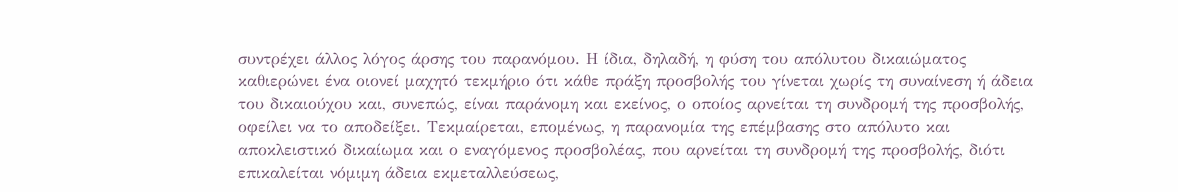συντρέχει άλλος λόγος άρσης του παρανόμου. Η ίδια, δηλαδή, η φύση του απόλυτου δικαιώματος καθιερώνει ένα οιονεί μαχητό τεκμήριο ότι κάθε πράξη προσβολής του γίνεται χωρίς τη συναίνεση ή άδεια του δικαιούχου και, συνεπώς, είναι παράνομη και εκείνος, ο οποίος αρνείται τη συνδρομή της προσβολής, οφείλει να το αποδείξει. Τεκμαίρεται, επομένως, η παρανομία της επέμβασης στο απόλυτο και αποκλειστικό δικαίωμα και ο εναγόμενος προσβολέας, που αρνείται τη συνδρομή της προσβολής, διότι επικαλείται νόμιμη άδεια εκμεταλλεύσεως,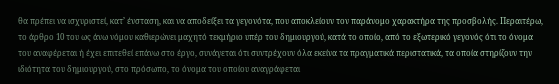θα πρέπει να ισχυριστεί, κατ’ ένσταση, και να αποδείξει τα γεγονότα, που αποκλείουν τον παράνομο χαρακτήρα της προσβολής. Περαιτέρω, το άρθρο 10 του ως άνω νόμου καθιερώνει μαχητό τεκμήριο υπέρ του δημιουργού, κατά το οποίο, από το εξωτερικό γεγονός ότι το όνομα του αναφέρεται ή έχει επιτεθεί επάνω στο έργο, συνάγεται ότι συντρέχουν όλα εκείνα τα πραγματικά περιστατικά, τα οποία στηρίζουν την ιδιότητα του δημιουργού, στο πρόσωπο, το όνομα του οποίου αναγράφεται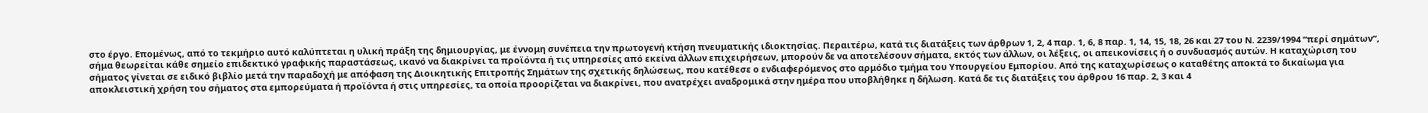στο έργο. Επομένως, από το τεκμήριο αυτό καλύπτεται η υλική πράξη της δημιουργίας, με έννομη συνέπεια την πρωτογενή κτήση πνευματικής ιδιοκτησίας. Περαιτέρω, κατά τις διατάξεις των άρθρων 1, 2, 4 παρ. 1, 6, 8 παρ. 1, 14, 15, 18, 26 και 27 του Ν. 2239/1994 “περί σημάτων”, σήμα θεωρείται κάθε σημείο επιδεκτικό γραφικής παραστάσεως, ικανό να διακρίνει τα προϊόντα ή τις υπηρεσίες από εκείνα άλλων επιχειρήσεων, μπορούν δε να αποτελέσουν σήματα, εκτός των άλλων, οι λέξεις, οι απεικονίσεις ή ο συνδυασμός αυτών. Η καταχώριση του σήματος γίνεται σε ειδικό βιβλίο μετά την παραδοχή με απόφαση της Διοικητικής Επιτροπής Σημάτων της σχετικής δηλώσεως, που κατέθεσε ο ενδιαφερόμενος στο αρμόδιο τμήμα του Υπουργείου Εμπορίου. Από της καταχωρίσεως ο καταθέτης αποκτά το δικαίωμα για αποκλειστική χρήση του σήματος στα εμπορεύματα ή προϊόντα ή στις υπηρεσίες, τα οποία προορίζεται να διακρίνει, που ανατρέχει αναδρομικά στην ημέρα που υποβλήθηκε η δήλωση. Κατά δε τις διατάξεις του άρθρου 16 παρ. 2, 3 και 4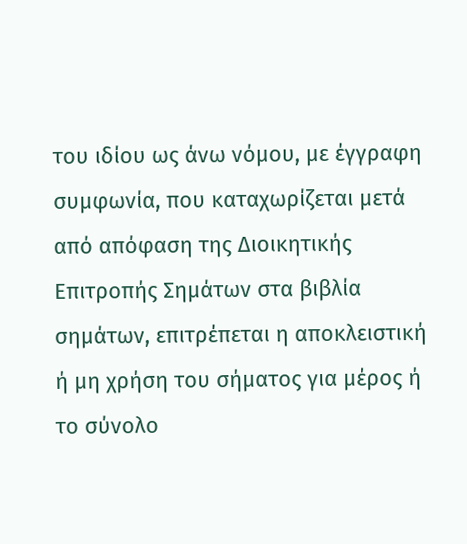του ιδίου ως άνω νόμου, με έγγραφη συμφωνία, που καταχωρίζεται μετά από απόφαση της Διοικητικής Επιτροπής Σημάτων στα βιβλία σημάτων, επιτρέπεται η αποκλειστική ή μη χρήση του σήματος για μέρος ή το σύνολο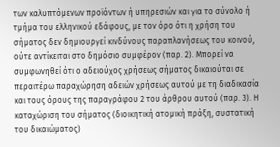των καλυπτόμενων προϊόντων ή υπηρεσιών και για το σύνολο ή τμήμα του ελληνικού εδάφους, με τον όρο ότι η χρήση του σήματος δεν δημιουργεί κινδύνους παραπλανήσεως του κοινού, ούτε αντίκειται στο δημόσιο συμφέρον (παρ. 2). Μπορεί να συμφωνηθεί ότι ο αδειούχος χρήσεως σήματος δικαιούται σε περαιτέρω παραχώρηση αδειών χρήσεως αυτού με τη διαδικασία και τους όρους της παραγράφου 2 του άρθρου αυτού (παρ. 3). Η καταχώριση του σήματος (διοικητική ατομική πράξη, συστατική του δικαιώματος)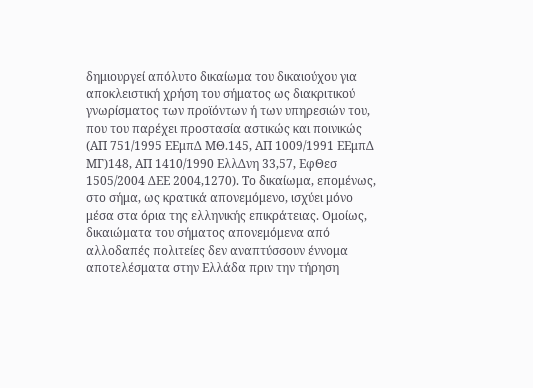δημιουργεί απόλυτο δικαίωμα του δικαιούχου για αποκλειστική χρήση του σήματος ως διακριτικού γνωρίσματος των προϊόντων ή των υπηρεσιών του, που του παρέχει προστασία αστικώς και ποινικώς (ΑΠ 751/1995 ΕΕμπΔ ΜΘ.145, ΑΠ 1009/1991 ΕΕμπΔ ΜΓ)148, ΑΠ 1410/1990 ΕλλΔνη 33,57, ΕφΘεσ 1505/2004 ΔΕΕ 2004,1270). Το δικαίωμα, επομένως, στο σήμα, ως κρατικά απονεμόμενο, ισχύει μόνο μέσα στα όρια της ελληνικής επικράτειας. Ομοίως, δικαιώματα του σήματος απονεμόμενα από αλλοδαπές πολιτείες δεν αναπτύσσουν έννομα αποτελέσματα στην Ελλάδα πριν την τήρηση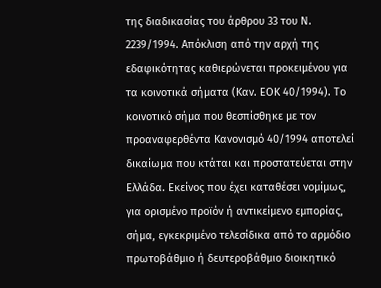της διαδικασίας του άρθρου 33 του Ν. 2239/1994. Απόκλιση από την αρχή της εδαφικότητας καθιερώνεται προκειμένου για τα κοινοτικά σήματα (Καν. ΕΟΚ 40/1994). Το κοινοτικό σήμα που θεσπίσθηκε με τον προαναφερθέντα Κανονισμό 40/1994 αποτελεί δικαίωμα που κτάται και προστατεύεται στην Ελλάδα. Εκείνος που έχει καταθέσει νομίμως, για ορισμένο προϊόν ή αντικείμενο εμπορίας, σήμα, εγκεκριμένο τελεσίδικα από το αρμόδιο πρωτοβάθμιο ή δευτεροβάθμιο διοικητικό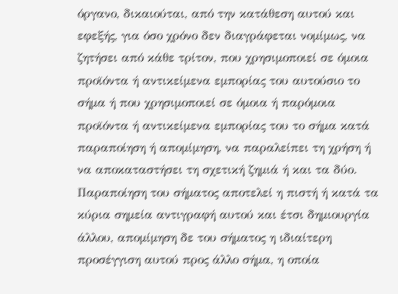όργανο, δικαιούται, από την κατάθεση αυτού και εφεξής, για όσο χρόνο δεν διαγράφεται νομίμως, να ζητήσει από κάθε τρίτον, που χρησιμοποιεί σε όμοια προϊόντα ή αντικείμενα εμπορίας του αυτούσιο το σήμα ή που χρησιμοποιεί σε όμοια ή παρόμοια προϊόντα ή αντικείμενα εμπορίας του το σήμα κατά παραποίηση ή απομίμηση, να παραλείπει τη χρήση ή να αποκαταστήσει τη σχετική ζημιά ή και τα δύο. Παραποίηση του σήματος αποτελεί η πιστή ή κατά τα κύρια σημεία αντιγραφή αυτού και έτσι δημιουργία άλλου, απομίμηση δε του σήματος η ιδιαίτερη προσέγγιση αυτού προς άλλο σήμα, η οποία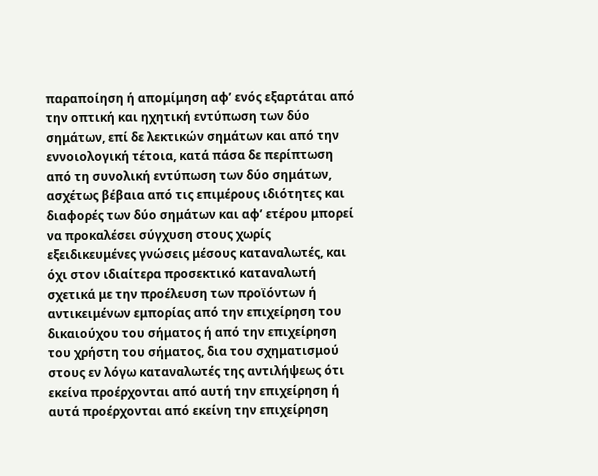παραποίηση ή απομίμηση αφ’ ενός εξαρτάται από την οπτική και ηχητική εντύπωση των δύο σημάτων, επί δε λεκτικών σημάτων και από την εννοιολογική τέτοια, κατά πάσα δε περίπτωση από τη συνολική εντύπωση των δύο σημάτων, ασχέτως βέβαια από τις επιμέρους ιδιότητες και διαφορές των δύο σημάτων και αφ’ ετέρου μπορεί να προκαλέσει σύγχυση στους χωρίς εξειδικευμένες γνώσεις μέσους καταναλωτές, και όχι στον ιδιαίτερα προσεκτικό καταναλωτή σχετικά με την προέλευση των προϊόντων ή αντικειμένων εμπορίας από την επιχείρηση του δικαιούχου του σήματος ή από την επιχείρηση του χρήστη του σήματος, δια του σχηματισμού στους εν λόγω καταναλωτές της αντιλήψεως ότι εκείνα προέρχονται από αυτή την επιχείρηση ή αυτά προέρχονται από εκείνη την επιχείρηση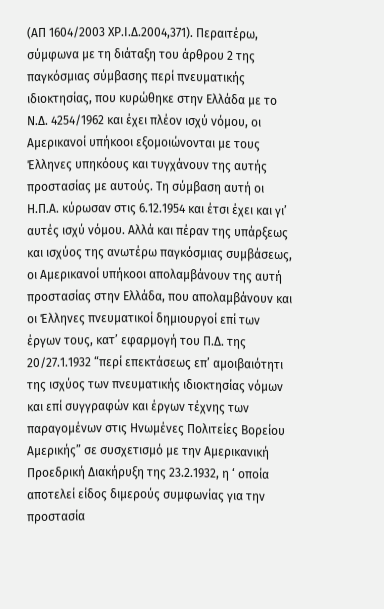(ΑΠ 1604/2003 ΧΡ.Ι.Δ.2004,371). Περαιτέρω, σύμφωνα με τη διάταξη του άρθρου 2 της παγκόσμιας σύμβασης περί πνευματικής ιδιοκτησίας, που κυρώθηκε στην Ελλάδα με το Ν.Δ. 4254/1962 και έχει πλέον ισχύ νόμου, οι Αμερικανοί υπήκοοι εξομοιώνονται με τους Έλληνες υπηκόους και τυγχάνουν της αυτής προστασίας με αυτούς. Τη σύμβαση αυτή οι Η.Π.Α. κύρωσαν στις 6.12.1954 και έτσι έχει και γι’ αυτές ισχύ νόμου. Αλλά και πέραν της υπάρξεως και ισχύος της ανωτέρω παγκόσμιας συμβάσεως, οι Αμερικανοί υπήκοοι απολαμβάνουν της αυτή προστασίας στην Ελλάδα, που απολαμβάνουν και οι Έλληνες πνευματικοί δημιουργοί επί των έργων τους, κατ’ εφαρμογή του Π.Δ. της 20/27.1.1932 “περί επεκτάσεως επ’ αμοιβαιότητι της ισχύος των πνευματικής ιδιοκτησίας νόμων και επί συγγραφών και έργων τέχνης των παραγομένων στις Ηνωμένες Πολιτείες Βορείου Αμερικής” σε συσχετισμό με την Αμερικανική Προεδρική Διακήρυξη της 23.2.1932, η ‘ οποία αποτελεί είδος διμερούς συμφωνίας για την προστασία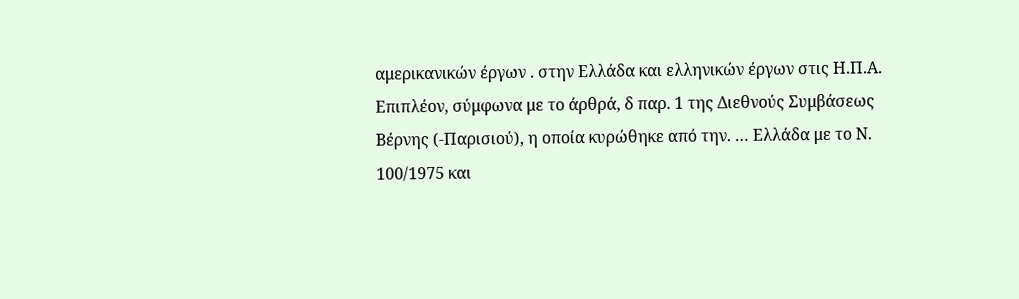αμερικανικών έργων . στην Ελλάδα και ελληνικών έργων στις Η.Π.Α. Επιπλέον, σύμφωνα με το άρθρά, δ παρ. 1 της Διεθνούς Συμβάσεως Βέρνης (-Παρισιού), η οποία κυρώθηκε από την. … Ελλάδα με το Ν. 100/1975 και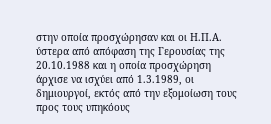στην οποία προσχώρησαν και οι Η.Π.Α. ύστερα από απόφαση της Γερουσίας της 20.10.1988 και η οποία προσχώρηση άρχισε να ισχύει από 1.3.1989, οι δημιουργοί, εκτός από την εξομοίωση τους προς τους υπηκόους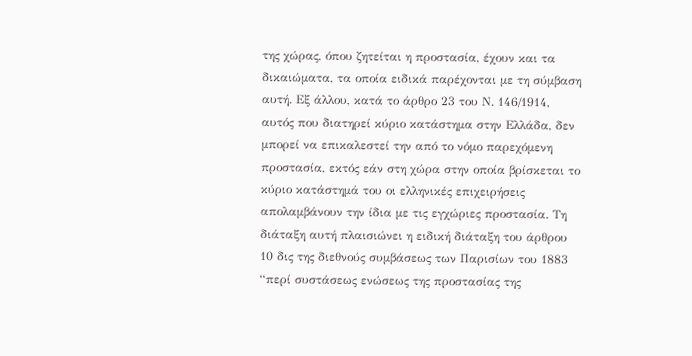της χώρας, όπου ζητείται η προστασία, έχουν και τα δικαιώματα, τα οποία ειδικά παρέχονται με τη σύμβαση αυτή. Εξ άλλου, κατά το άρθρο 23 του Ν. 146/1914, αυτός που διατηρεί κύριο κατάστημα στην Ελλάδα, δεν μπορεί να επικαλεστεί την από το νόμο παρεχόμενη προστασία, εκτός εάν στη χώρα στην οποία βρίσκεται το κύριο κατάστημά του οι ελληνικές επιχειρήσεις απολαμβάνουν την ίδια με τις εγχώριες προστασία. Τη διάταξη αυτή πλαισιώνει η ειδική διάταξη του άρθρου 10 δις της διεθνούς συμβάσεως των Παρισίων του 1883 “περί συστάσεως ενώσεως της προστασίας της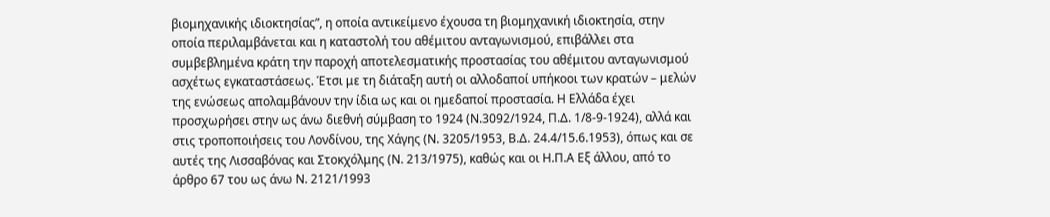βιομηχανικής ιδιοκτησίας”, η οποία αντικείμενο έχουσα τη βιομηχανική ιδιοκτησία, στην οποία περιλαμβάνεται και η καταστολή του αθέμιτου ανταγωνισμού, επιβάλλει στα συμβεβλημένα κράτη την παροχή αποτελεσματικής προστασίας του αθέμιτου ανταγωνισμού ασχέτως εγκαταστάσεως. Έτσι με τη διάταξη αυτή οι αλλοδαποί υπήκοοι των κρατών – μελών της ενώσεως απολαμβάνουν την ίδια ως και οι ημεδαποί προστασία. Η Ελλάδα έχει προσχωρήσει στην ως άνω διεθνή σύμβαση το 1924 (Ν.3092/1924, Π.Δ. 1/8-9-1924), αλλά και στις τροποποιήσεις του Λονδίνου, της Χάγης (Ν. 3205/1953, Β.Δ. 24.4/15.6.1953), όπως και σε αυτές της Λισσαβόνας και Στοκχόλμης (Ν. 213/1975), καθώς και οι Η.Π.Α Εξ άλλου, από το άρθρο 67 του ως άνω Ν. 2121/1993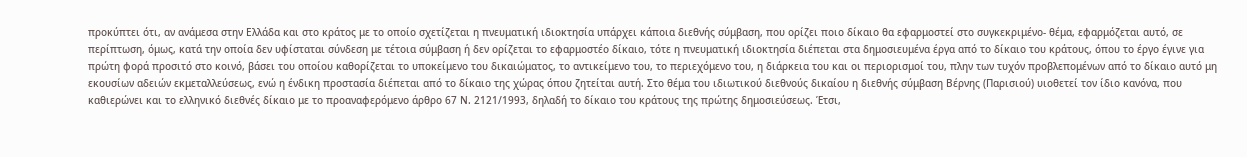προκύπτει ότι, αν ανάμεσα στην Ελλάδα και στο κράτος με το οποίο σχετίζεται η πνευματική ιδιοκτησία υπάρχει κάποια διεθνής σύμβαση, που ορίζει ποιο δίκαιο θα εφαρμοστεί στο συγκεκριμένο- θέμα, εφαρμόζεται αυτό, σε περίπτωση, όμως, κατά την οποία δεν υφίσταται σύνδεση με τέτοια σύμβαση ή δεν ορίζεται το εφαρμοστέο δίκαιο, τότε η πνευματική ιδιοκτησία διέπεται στα δημοσιευμένα έργα από το δίκαιο του κράτους, όπου το έργο έγινε για πρώτη φορά προσιτό στο κοινό, βάσει του οποίου καθορίζεται το υποκείμενο του δικαιώματος, το αντικείμενο του, το περιεχόμενο του, η διάρκεια του και οι περιορισμοί του, πλην των τυχόν προβλεπομένων από το δίκαιο αυτό μη εκουσίων αδειών εκμεταλλεύσεως, ενώ η ένδικη προστασία διέπεται από το δίκαιο της χώρας όπου ζητείται αυτή. Στο θέμα του ιδιωτικού διεθνούς δικαίου η διεθνής σύμβαση Βέρνης (Παρισιού) υιοθετεί τον ίδιο κανόνα, που καθιερώνει και το ελληνικό διεθνές δίκαιο με το προαναφερόμενο άρθρο 67 Ν. 2121/1993, δηλαδή το δίκαιο του κράτους της πρώτης δημοσιεύσεως. Έτσι,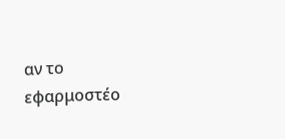αν το εφαρμοστέο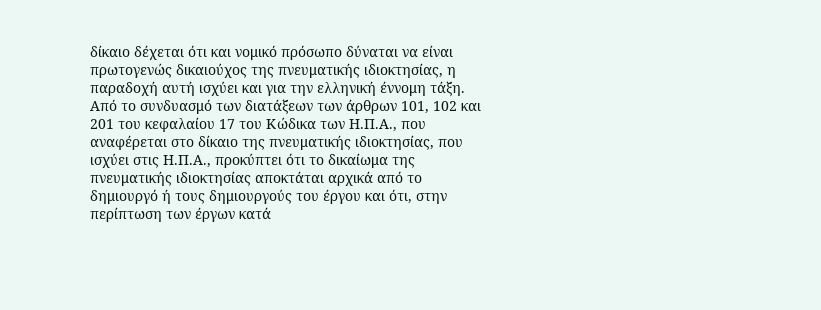δίκαιο δέχεται ότι και νομικό πρόσωπο δύναται να είναι πρωτογενώς δικαιούχος της πνευματικής ιδιοκτησίας, η παραδοχή αυτή ισχύει και για την ελληνική έννομη τάξη. Από το συνδυασμό των διατάξεων των άρθρων 101, 102 και 201 του κεφαλαίου 17 του Κώδικα των Η.Π.Α., που αναφέρεται στο δίκαιο της πνευματικής ιδιοκτησίας, που ισχύει στις Η.Π.Α., προκύπτει ότι το δικαίωμα της πνευματικής ιδιοκτησίας αποκτάται αρχικά από το δημιουργό ή τους δημιουργούς του έργου και ότι, στην περίπτωση των έργων κατά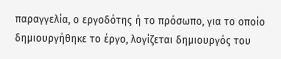παραγγελία, ο εργοδότης ή το πρόσωπο, για το οποίο δημιουργήθηκε το έργο, λογίζεται δημιουργός του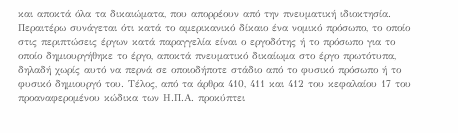και αποκτά όλα τα δικαιώματα, που απορρέουν από την πνευματική ιδιοκτησία. Περαιτέρω συνάγεται ότι κατά το αμερικανικό δίκαιο ένα νομικό πρόσωπο, το οποίο στις περιπτώσεις έργων κατά παραγγελία είναι ο εργοδότης ή το πρόσωπο για το οποίο δημιουργήθηκε το έργο, αποκτά πνευματικό δικαίωμα στο έργο πρωτότυπα, δηλαδή χωρίς αυτό να περνά σε οποιοδήποτε στάδιο από το φυσικό πρόσωπο ή το φυσικό δημιουργό του. Τέλος, από τα άρθρα 410, 411 και 412 του κεφαλαίου 17 του προαναφερομένου κώδικα των Η.Π.Α. προκύπτει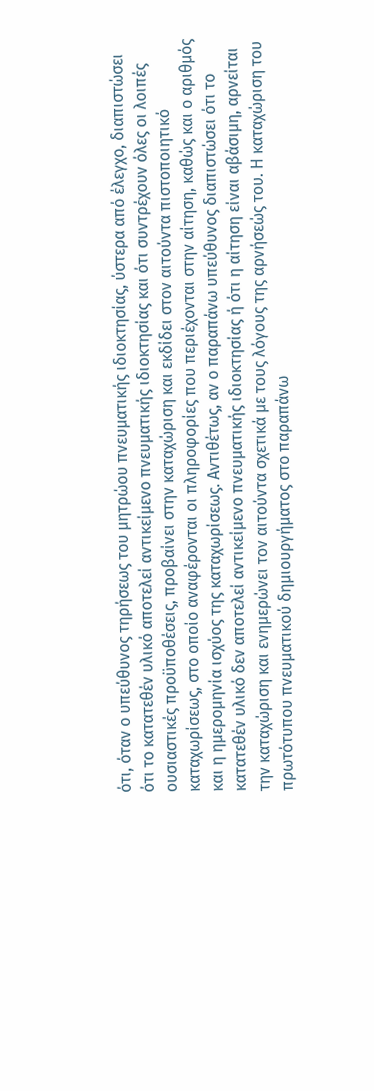ότι, όταν ο υπεύθυνος τηρήσεως του μητρώου πνευματικής ιδιοκτησίας, ύστερα από έλεγχο, διαπιστώσει ότι το κατατεθέν υλικό αποτελεί αντικείμενο πνευματικής ιδιοκτησίας και ότι συντρέχουν όλες οι λοιπές ουσιαστικές προϋποθέσεις, προβαίνει στην καταχώριση και εκδίδει στον αιτούντα πιστοποιητικό καταχωρίσεως, στο οποίο αναφέρονται οι πληροφορίες που περιέχονται στην αίτηση, καθώς και ο αριθμός και η ημερομηνία ισχύος της καταχωρίσεως. Αντιθέτως, αν ο παραπάνω υπεύθυνος διαπιστώσει ότι το κατατεθέν υλικό δεν αποτελεί αντικείμενο πνευματικής ιδιοκτησίας ή ότι η αίτηση είναι αβάσιμη, αρνείται την καταχώριση και ενημερώνει τον αιτούντα σχετικά με τους λόγους της αρνήσεώς του. Η καταχώριση του πρωτότυπου πνευματικού δημιουργήματος στο παραπάνω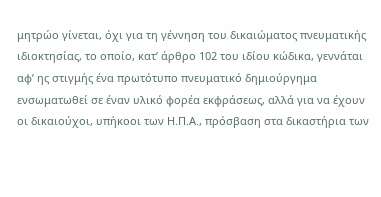μητρώο γίνεται, όχι για τη γέννηση του δικαιώματος πνευματικής ιδιοκτησίας, το οποίο, κατ’ άρθρο 102 του ιδίου κώδικα, γεννάται αφ’ ης στιγμής ένα πρωτότυπο πνευματικό δημιούργημα ενσωματωθεί σε έναν υλικό φορέα εκφράσεως, αλλά για να έχουν οι δικαιούχοι, υπήκοοι των Η.Π.Α., πρόσβαση στα δικαστήρια των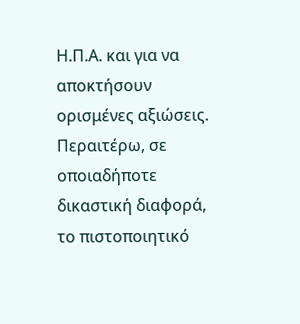Η.Π.Α. και για να αποκτήσουν ορισμένες αξιώσεις. Περαιτέρω, σε οποιαδήποτε δικαστική διαφορά, το πιστοποιητικό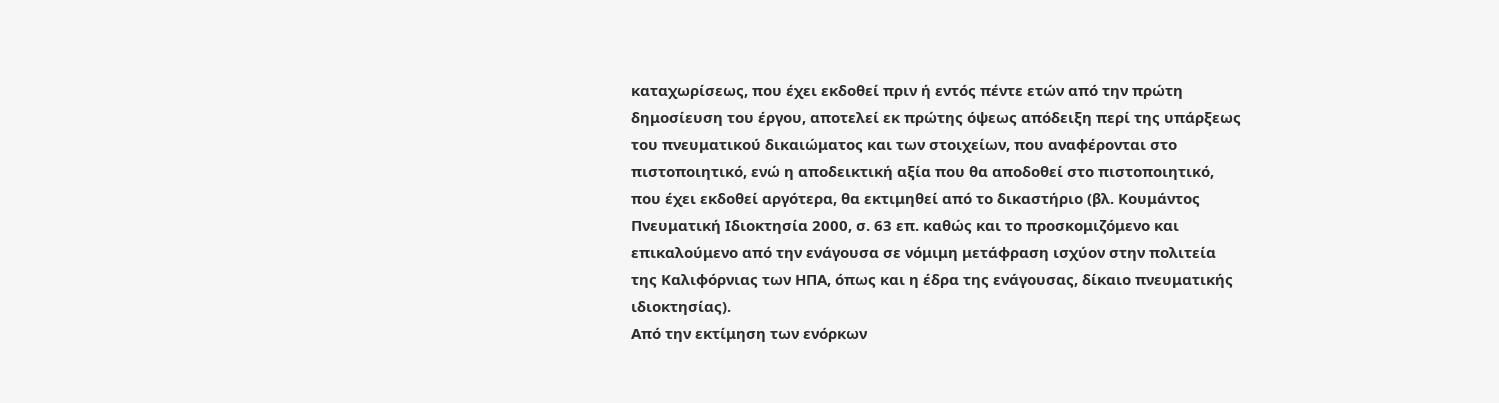καταχωρίσεως, που έχει εκδοθεί πριν ή εντός πέντε ετών από την πρώτη δημοσίευση του έργου, αποτελεί εκ πρώτης όψεως απόδειξη περί της υπάρξεως του πνευματικού δικαιώματος και των στοιχείων, που αναφέρονται στο πιστοποιητικό, ενώ η αποδεικτική αξία που θα αποδοθεί στο πιστοποιητικό, που έχει εκδοθεί αργότερα, θα εκτιμηθεί από το δικαστήριο (βλ. Κουμάντος Πνευματική Ιδιοκτησία 2000, σ. 63 επ. καθώς και το προσκομιζόμενο και επικαλούμενο από την ενάγουσα σε νόμιμη μετάφραση ισχύον στην πολιτεία της Καλιφόρνιας των ΗΠΑ, όπως και η έδρα της ενάγουσας, δίκαιο πνευματικής ιδιοκτησίας).
Από την εκτίμηση των ενόρκων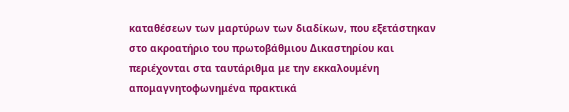καταθέσεων των μαρτύρων των διαδίκων, που εξετάστηκαν στο ακροατήριο του πρωτοβάθμιου Δικαστηρίου και περιέχονται στα ταυτάριθμα με την εκκαλουμένη απομαγνητοφωνημένα πρακτικά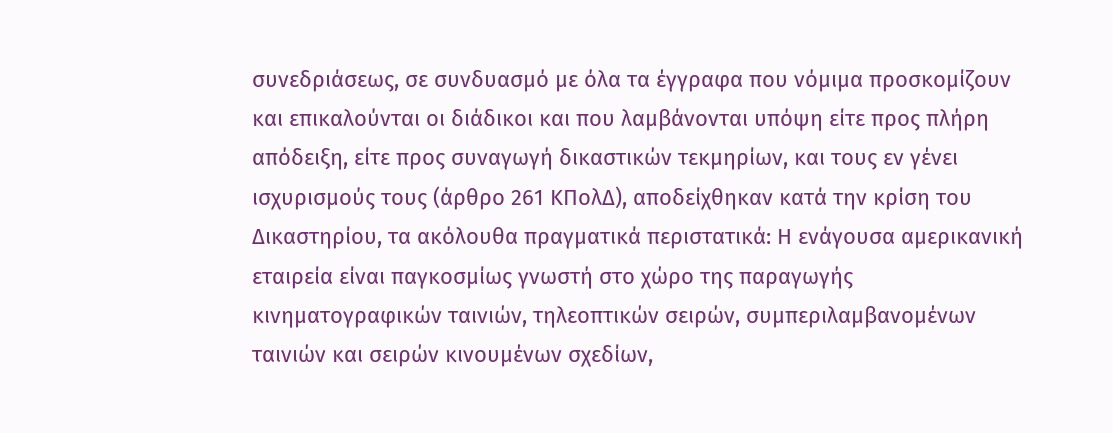συνεδριάσεως, σε συνδυασμό με όλα τα έγγραφα που νόμιμα προσκομίζουν και επικαλούνται οι διάδικοι και που λαμβάνονται υπόψη είτε προς πλήρη απόδειξη, είτε προς συναγωγή δικαστικών τεκμηρίων, και τους εν γένει ισχυρισμούς τους (άρθρο 261 ΚΠολΔ), αποδείχθηκαν κατά την κρίση του Δικαστηρίου, τα ακόλουθα πραγματικά περιστατικά: Η ενάγουσα αμερικανική εταιρεία είναι παγκοσμίως γνωστή στο χώρο της παραγωγής κινηματογραφικών ταινιών, τηλεοπτικών σειρών, συμπεριλαμβανομένων ταινιών και σειρών κινουμένων σχεδίων,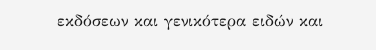εκδόσεων και γενικότερα ειδών και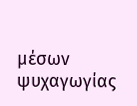μέσων ψυχαγωγίας